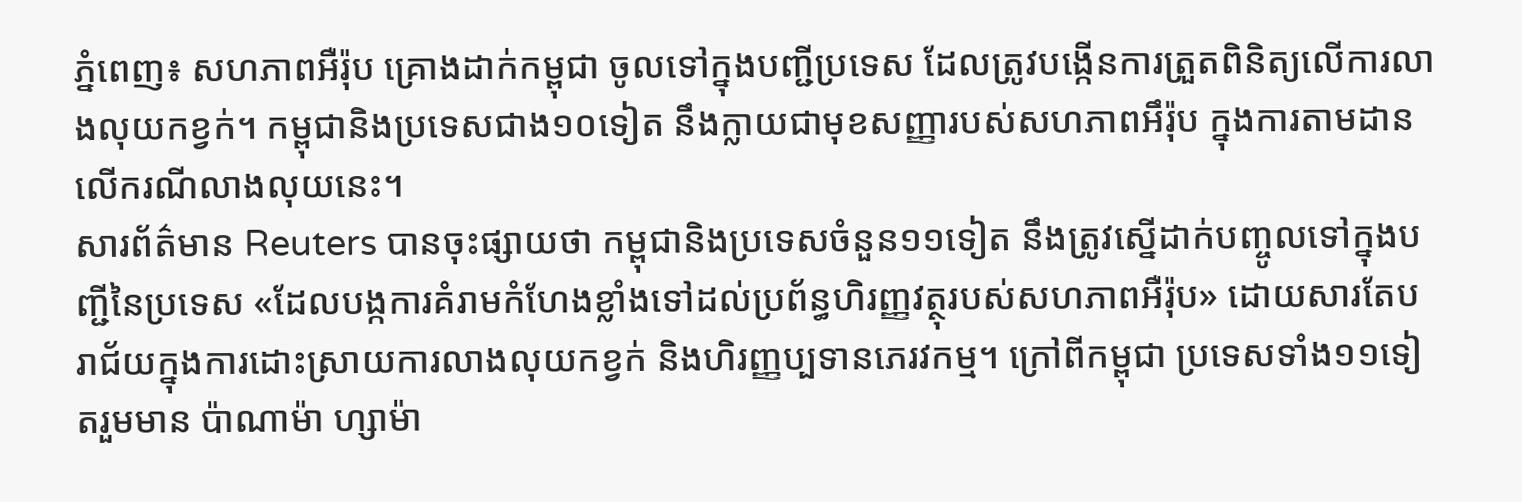ភ្នំពេញ៖ សហភាពអឺរ៉ុប គ្រោងដាក់កម្ពុជា ចូលទៅក្នុងបញ្ជីប្រទេស ដែលត្រូវបង្កើនការត្រួតពិនិត្យលើការលាងលុយកខ្វក់។ កម្ពុជានិងប្រទេសជាង១០ទៀត នឹងក្លាយជាមុខសញ្ញារបស់សហភាពអឹរ៉ុប ក្នុងការតាមដានលើករណីលាងលុយនេះ។
សារព័ត៌មាន Reuters បានចុះផ្សាយថា កម្ពុជានិងប្រទេសចំនួន១១ទៀត នឹងត្រូវស្នើដាក់បញ្ចូលទៅក្នុងបញ្ជីនៃប្រទេស «ដែលបង្កការគំរាមកំហែងខ្លាំងទៅដល់ប្រព័ន្ធហិរញ្ញវត្ថុរបស់សហភាពអឺរ៉ុប» ដោយសារតែបរាជ័យក្នុងការដោះស្រាយការលាងលុយកខ្វក់ និងហិរញ្ញប្បទានភេរវកម្ម។ ក្រៅពីកម្ពុជា ប្រទេសទាំង១១ទៀតរួមមាន ប៉ាណាម៉ា ហ្សាម៉ា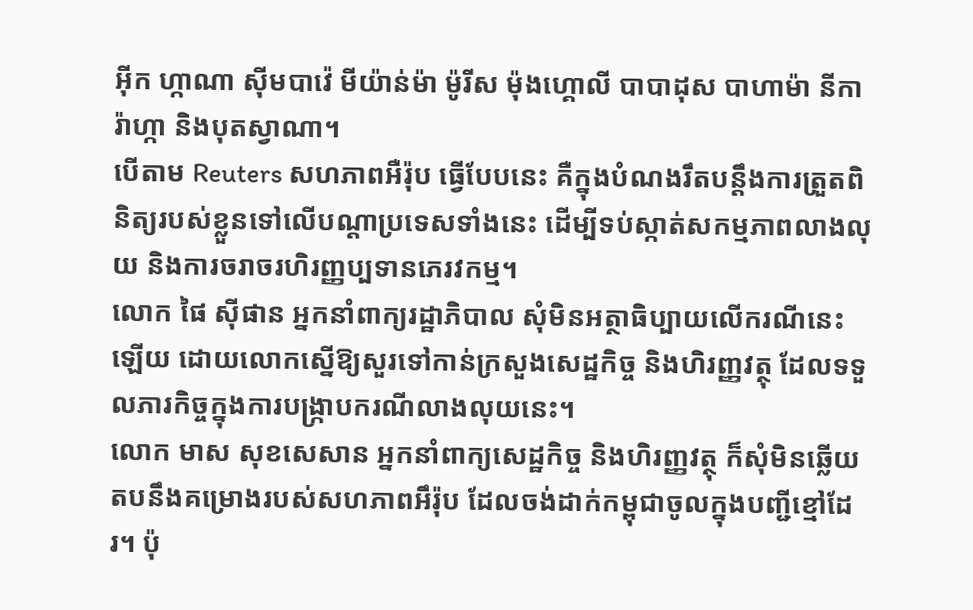អ៊ីក ហ្កាណា ស៊ីមបាវ៉េ មីយ៉ាន់ម៉ា ម៉ូរីស ម៉ុងហ្គោលី បាបាដុស បាហាម៉ា នីការ៉ាហ្កា និងបុតស្វាណា។
បើតាម Reuters សហភាពអឺរ៉ុប ធ្វើបែបនេះ គឺក្នុងបំណងរឹតបន្តឹងការត្រួតពិនិត្យរបស់ខ្លួនទៅលើបណ្ដាប្រទេសទាំងនេះ ដើម្បីទប់ស្កាត់សកម្មភាពលាងលុយ និងការចរាចរហិរញ្ញប្បទានភេរវកម្ម។
លោក ផៃ ស៊ីផាន អ្នកនាំពាក្យរដ្ឋាភិបាល សុំមិនអត្ថាធិប្បាយលើករណីនេះឡើយ ដោយលោកស្នើឱ្យសួរទៅកាន់ក្រសួងសេដ្ឋកិច្ច និងហិរញ្ញវត្ថុ ដែលទទួលភារកិច្ចក្នុងការបង្ក្រាបករណីលាងលុយនេះ។
លោក មាស សុខសេសាន អ្នកនាំពាក្យសេដ្ឋកិច្ច និងហិរញ្ញវត្ថុ ក៏សុំមិនឆ្លើយតបនឹងគម្រោងរបស់សហភាពអឹរ៉ុប ដែលចង់ដាក់កម្ពុជាចូលក្នុងបញ្ជីខ្មៅដែរ។ ប៉ុ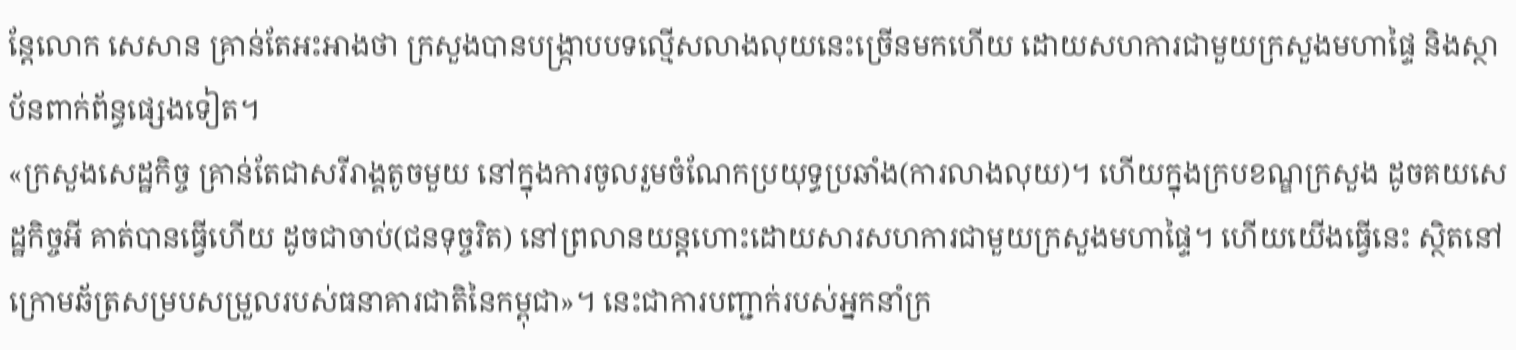ន្តែលោក សេសាន គ្រាន់តែអះអាងថា ក្រសួងបានបង្ក្រាបបទល្មើសលាងលុយនេះច្រើនមកហើយ ដោយសហការជាមួយក្រសួងមហាផ្ទៃ និងស្ថាប័នពាក់ព័ន្ធផ្សេងទៀត។
«ក្រសួងសេដ្ឋកិច្ច គ្រាន់តែជាសរីរាង្គតូចមួយ នៅក្នុងការចូលរួមចំណែកប្រយុទ្ធប្រឆាំង(ការលាងលុយ)។ ហើយក្នុងក្របខណ្ឌក្រសួង ដូចគយសេដ្ឋកិច្ចអី គាត់បានធ្វើហើយ ដូចជាចាប់(ជនទុច្ចរិត) នៅព្រលានយន្តហោះដោយសារសហការជាមួយក្រសួងមហាផ្ទៃ។ ហើយយើងធ្វើនេះ ស្ថិតនៅក្រោមឆ័ត្រសម្របសម្រួលរបស់ធនាគារជាតិនៃកម្ពុជា»។ នេះជាការបញ្ជាក់របស់អ្នកនាំក្រ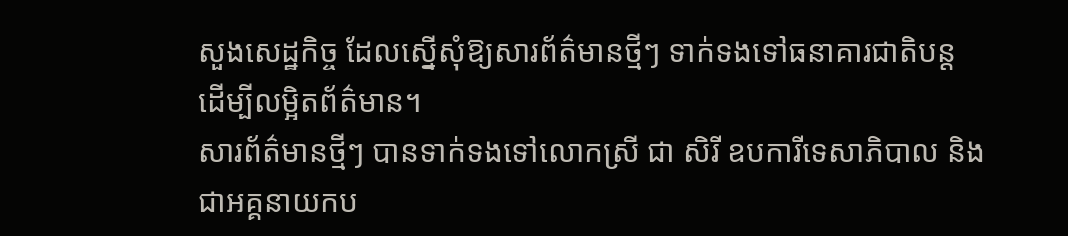សួងសេដ្ឋកិច្ច ដែលស្នើសុំឱ្យសារព័ត៌មានថ្មីៗ ទាក់ទងទៅធនាគារជាតិបន្ត ដើម្បីលម្អិតព័ត៌មាន។
សារព័ត៌មានថ្មីៗ បានទាក់ទងទៅលោកស្រី ជា សិរី ឧបការីទេសាភិបាល និងជាអគ្គនាយកប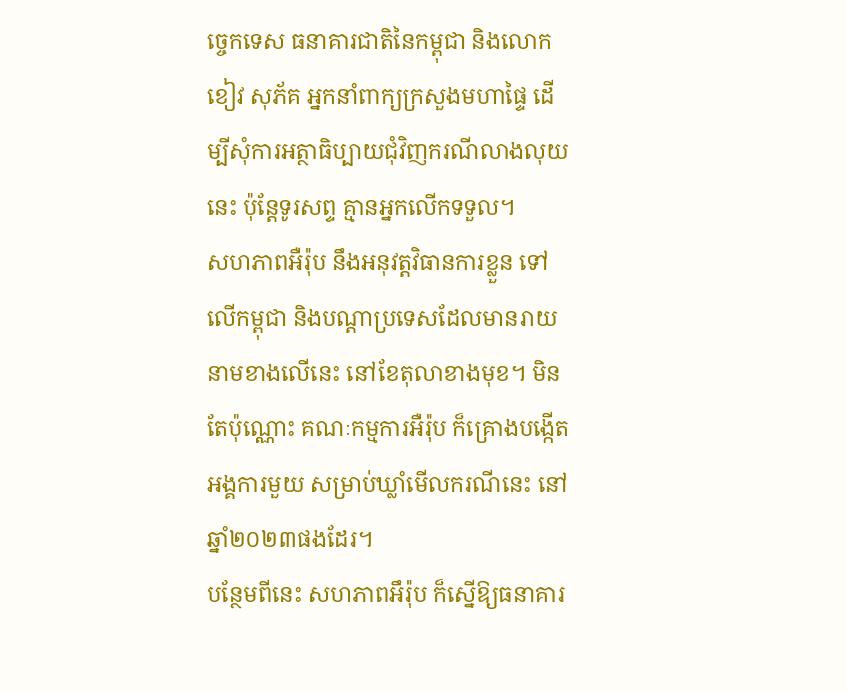ច្ចេកទេស ធនាគារជាតិនៃកម្ពុជា និងលោក ខៀវ សុភ័គ អ្នកនាំពាក្យក្រសួងមហាផ្ទៃ ដើម្បីសុំការអត្ថាធិប្បាយជុំវិញករណីលាងលុយនេះ ប៉ុន្តែទូរសព្ទ គ្មានអ្នកលើកទទួល។
សហភាពអឺរ៉ុប នឹងអនុវត្តវិធានការខ្លួន ទៅលើកម្ពុជា និងបណ្ដាប្រទេសដែលមានរាយនាមខាងលើនេះ នៅខែតុលាខាងមុខ។ មិនតែប៉ុណ្ណោះ គណៈកម្មការអឺរ៉ុប ក៏គ្រោងបង្កើតអង្គការមួយ សម្រាប់ឃ្លាំមើលករណីនេះ នៅឆ្នាំ២០២៣ផងដែរ។
បន្ថែមពីនេះ សហភាពអឹរ៉ុប ក៏ស្នើឱ្យធនាគារ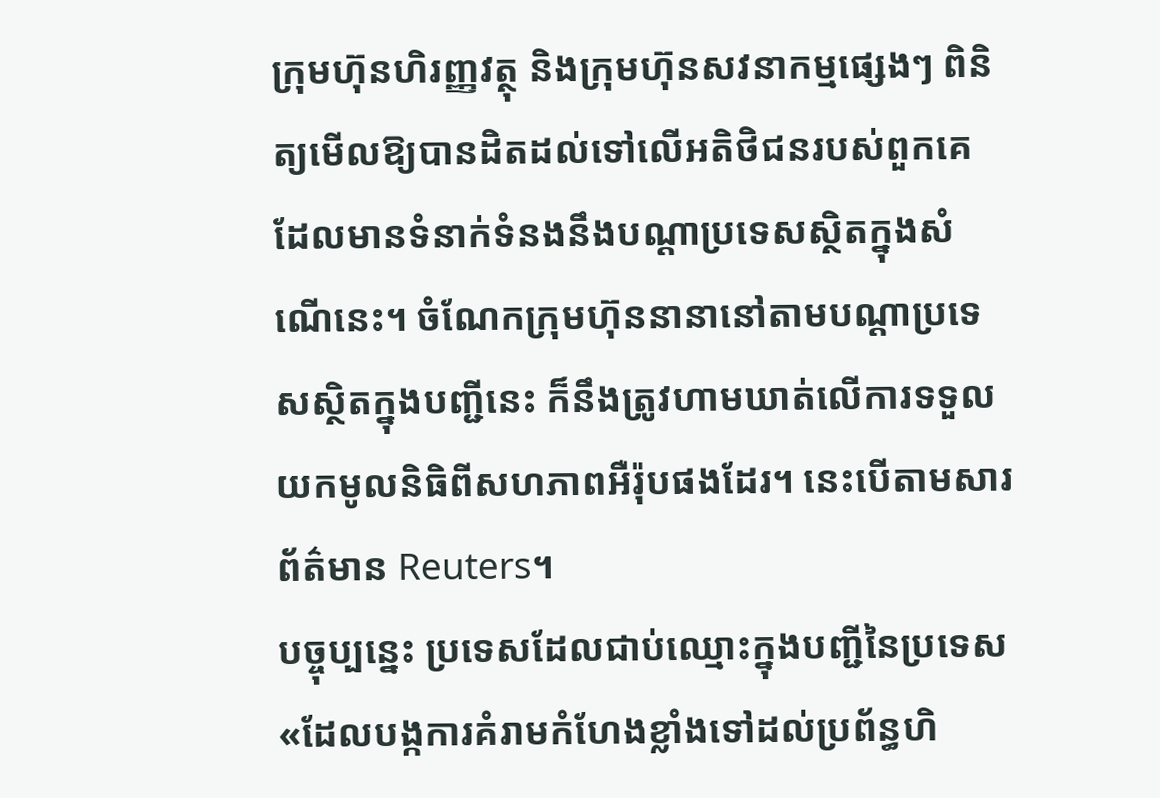ក្រុមហ៊ុនហិរញ្ញវត្ថុ និងក្រុមហ៊ុនសវនាកម្មផ្សេងៗ ពិនិត្យមើលឱ្យបានដិតដល់ទៅលើអតិថិជនរបស់ពួកគេ ដែលមានទំនាក់ទំនងនឹងបណ្ដាប្រទេសស្ថិតក្នុងសំណើនេះ។ ចំណែកក្រុមហ៊ុននានានៅតាមបណ្ដាប្រទេសស្ថិតក្នុងបញ្ជីនេះ ក៏នឹងត្រូវហាមឃាត់លើការទទួលយកមូលនិធិពីសហភាពអឺរ៉ុបផងដែរ។ នេះបើតាមសារព័ត៌មាន Reuters។
បច្ចុប្បន្នេះ ប្រទេសដែលជាប់ឈ្មោះក្នុងបញ្ជីនៃប្រទេស «ដែលបង្កការគំរាមកំហែងខ្លាំងទៅដល់ប្រព័ន្ធហិ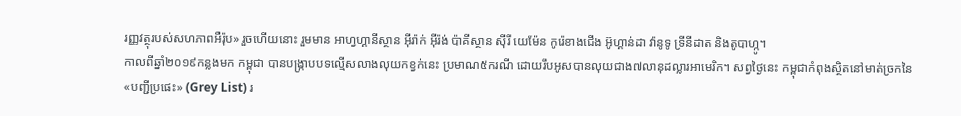រញ្ញវត្ថុរបស់សហភាពអឺរ៉ុប» រួចហើយនោះ រួមមាន អាហ្វហ្គានីស្ថាន អ៊ីរ៉ាក់ អ៊ីរ៉ង់ ប៉ាគីស្ថាន ស៊ីរី យេម៉ែន កូរ៉េខាងជើង អ៊ូហ្គាន់ដា វ៉ានូទូ ទ្រីនីដាត និងតូបាហ្កូ។
កាលពីឆ្នាំ២០១៩កន្លងមក កម្ពុជា បានបង្ក្រាបបទល្មើសលាងលុយកខ្វក់នេះ ប្រមាណ៥ករណី ដោយរឹបអូសបានលុយជាង៧លានុដល្លារអាមេរិក។ សព្វថ្ងៃនេះ កម្ពុជាកំពុងស្ថិតនៅមាត់ច្រកនៃ«បញ្ជីប្រផេះ» (Grey List) រ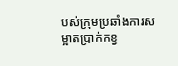បស់ក្រុមប្រឆាំងការសម្អាតប្រាក់កខ្វ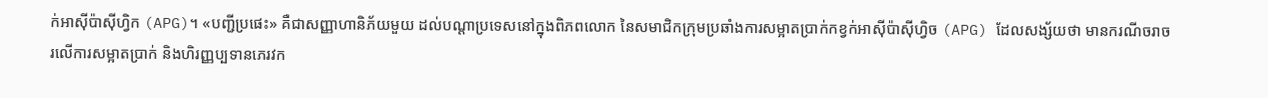ក់អាស៊ីប៉ាស៊ីហ្វិក (APG)។ «បញ្ជីប្រផេះ» គឺជាសញ្ញាហានិភ័យមួយ ដល់បណ្ដាប្រទេសនៅក្នុងពិភពលោក នៃសមាជិកក្រុមប្រឆាំងការសម្អាតប្រាក់កខ្វក់អាស៊ីប៉ាស៊ីហ្វិច (APG) ដែលសង្ស័យថា មានករណីចរាចរលើការសម្អាតប្រាក់ និងហិរញ្ញប្បទានភេរវក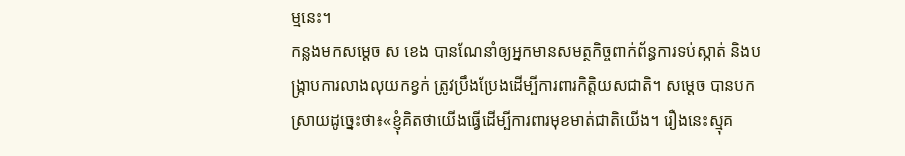ម្មនេះ។
កន្លងមកសម្ដេច ស ខេង បានណែនាំឲ្យអ្នកមានសមត្ថកិច្ចពាក់ព័ន្ធការទប់ស្កាត់ និងបង្ក្រាបការលាងលុយកខ្វក់ ត្រូវប្រឹងប្រែងដើម្បីការពារកិត្តិយសជាតិ។ សម្ដេច បានបកស្រាយដូច្នេះថា៖«ខ្ញុំគិតថាយើងធ្វើដើម្បីការពារមុខមាត់ជាតិយើង។ រឿងនេះស្មុគ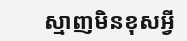ស្មាញមិនខុសអ្វី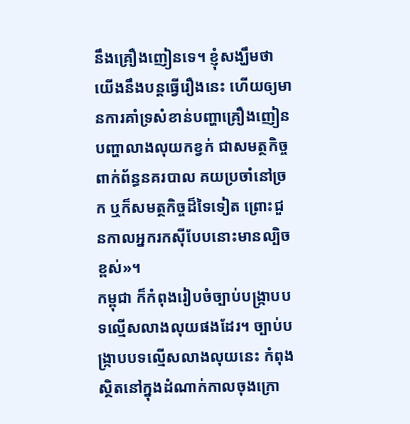នឹងគ្រឿងញៀនទេ។ ខ្ញុំសង្ឃឹមថាយើងនឹងបន្តធ្វើរឿងនេះ ហើយឲ្យមានការគាំទ្រសំខាន់បញ្ហាគ្រឿងញៀន បញ្ហាលាងលុយកខ្វក់ ជាសមត្ថកិច្ចពាក់ព័ន្ធនគរបាល គយប្រចាំនៅច្រក ឬក៏សមត្ថកិច្ចដ៏ទៃទៀត ព្រោះជួនកាលអ្នករកស៊ីបែបនោះមានល្បិចខ្ពស់»។
កម្ពុជា ក៏កំពុងរៀបចំច្បាប់បង្ក្រាបបទល្មើសលាងលុយផងដែរ។ ច្បាប់បង្ក្រាបបទល្មើសលាងលុយនេះ កំពុងស្ថិតនៅក្នុងដំណាក់កាលចុងក្រោ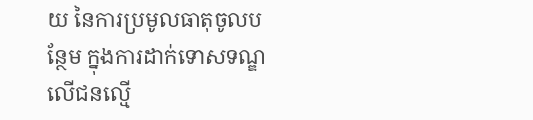យ នៃការប្រមូលធាតុចូលបន្ថែម ក្នុងការដាក់ទោសទណ្ឌលើជនល្មើ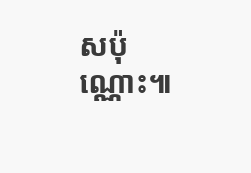សប៉ុណ្ណោះ៕